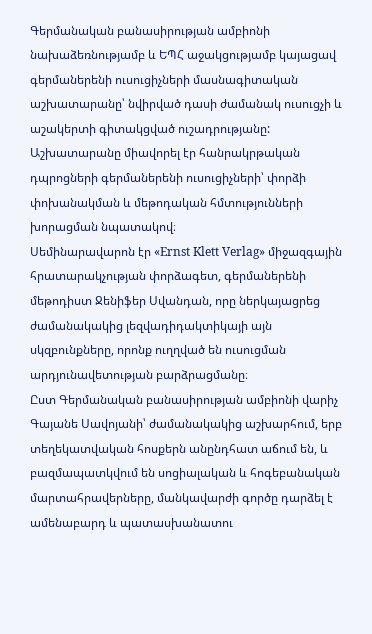Գերմանական բանասիրության ամբիոնի նախաձեռնությամբ և ԵՊՀ աջակցությամբ կայացավ գերմաներենի ուսուցիչների մասնագիտական աշխատարանը՝ նվիրված դասի ժամանակ ուսուցչի և աշակերտի գիտակցված ուշադրությանը: Աշխատարանը միավորել էր հանրակրթական դպրոցների գերմաներենի ուսուցիչների՝ փորձի փոխանակման և մեթոդական հմտությունների խորացման նպատակով։
Սեմինարավարոն էր «Ernst Klett Verlag» միջազգային հրատարակչության փորձագետ, գերմաներենի մեթոդիստ Ջենիֆեր Սվանդան, որը ներկայացրեց ժամանակակից լեզվադիդակտիկայի այն սկզբունքները, որոնք ուղղված են ուսուցման արդյունավետության բարձրացմանը։
Ըստ Գերմանական բանասիրության ամբիոնի վարիչ Գայանե Սավոյանի՝ ժամանակակից աշխարհում, երբ տեղեկատվական հոսքերն անընդհատ աճում են, և բազմապատկվում են սոցիալական և հոգեբանական մարտահրավերները, մանկավարժի գործը դարձել է ամենաբարդ և պատասխանատու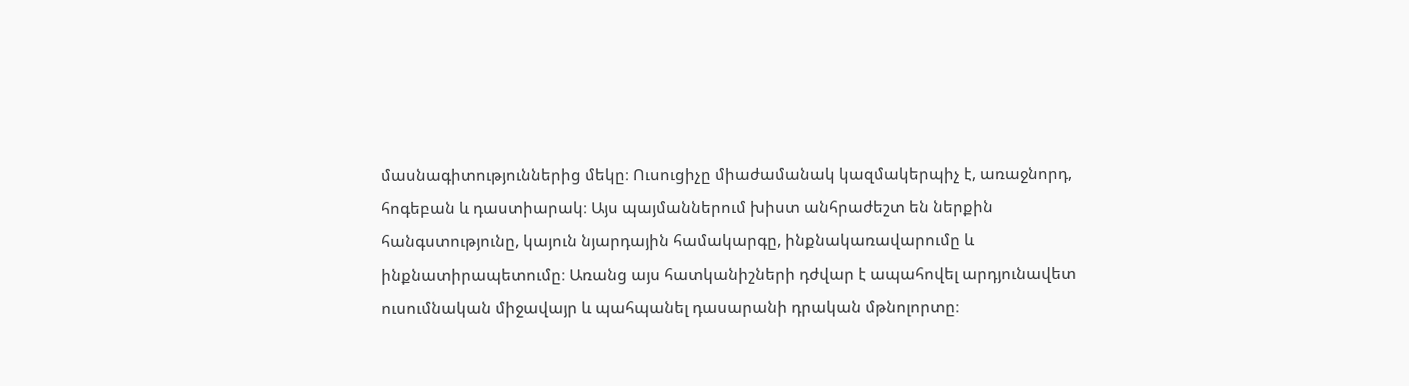մասնագիտություններից մեկը։ Ուսուցիչը միաժամանակ կազմակերպիչ է, առաջնորդ, հոգեբան և դաստիարակ։ Այս պայմաններում խիստ անհրաժեշտ են ներքին հանգստությունը, կայուն նյարդային համակարգը, ինքնակառավարումը և ինքնատիրապետումը։ Առանց այս հատկանիշների դժվար է ապահովել արդյունավետ ուսումնական միջավայր և պահպանել դասարանի դրական մթնոլորտը։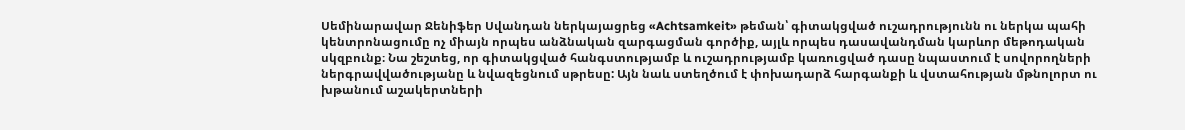Սեմինարավար Ջենիֆեր Սվանդան ներկայացրեց «Achtsamkeit» թեման՝ գիտակցված ուշադրությունն ու ներկա պահի կենտրոնացումը ոչ միայն որպես անձնական զարգացման գործիք, այլև որպես դասավանդման կարևոր մեթոդական սկզբունք։ Նա շեշտեց, որ գիտակցված հանգստությամբ և ուշադրությամբ կառուցված դասը նպաստում է սովորողների ներգրավվածությանը և նվազեցնում սթրեսը: Այն նաև ստեղծում է փոխադարձ հարգանքի և վստահության մթնոլորտ ու խթանում աշակերտների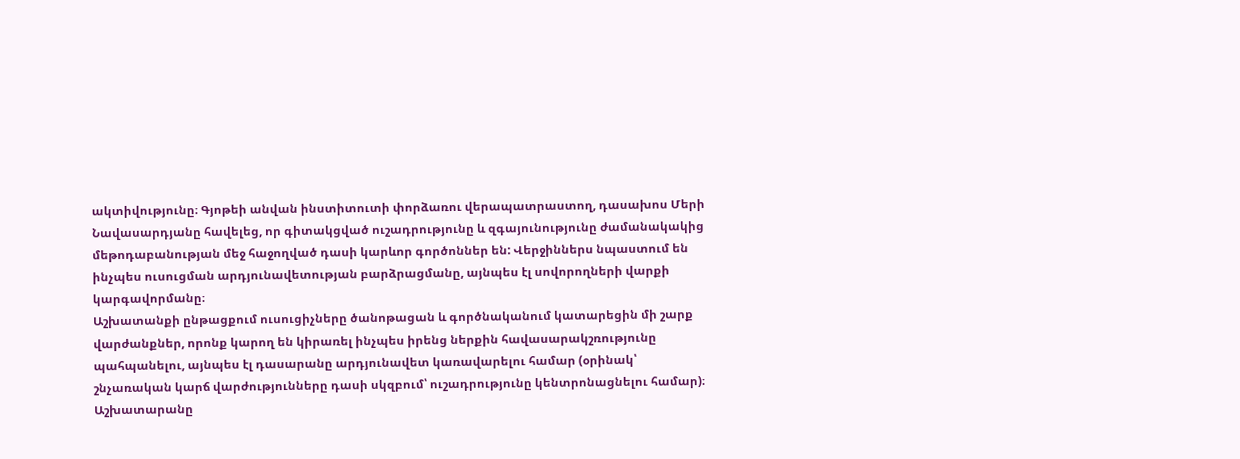ակտիվությունը։ Գյոթեի անվան ինստիտուտի փորձառու վերապատրաստող, դասախոս Մերի Նավասարդյանը հավելեց, որ գիտակցված ուշադրությունը և զգայունությունը ժամանակակից մեթոդաբանության մեջ հաջողված դասի կարևոր գործոններ են: Վերջիններս նպաստում են ինչպես ուսուցման արդյունավետության բարձրացմանը, այնպես էլ սովորողների վարքի կարգավորմանը։
Աշխատանքի ընթացքում ուսուցիչները ծանոթացան և գործնականում կատարեցին մի շարք վարժանքներ, որոնք կարող են կիրառել ինչպես իրենց ներքին հավասարակշռությունը պահպանելու, այնպես էլ դասարանը արդյունավետ կառավարելու համար (օրինակ՝ շնչառական կարճ վարժությունները դասի սկզբում՝ ուշադրությունը կենտրոնացնելու համար)։
Աշխատարանը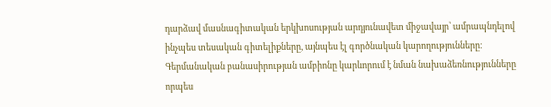դարձավ մասնագիտական երկխոսության արդյունավետ միջավայր՝ ամրապնդելով ինչպես տեսական գիտելիքները, այնպես էլ գործնական կարողությունները։ Գերմանական բանասիրության ամբիոնը կարևորում է նման նախաձեռնությունները որպես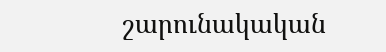շարունակական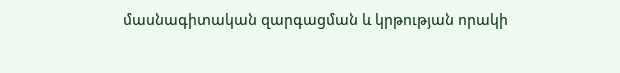մասնագիտական զարգացման և կրթության որակի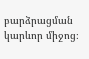բարձրացման կարևոր միջոց։